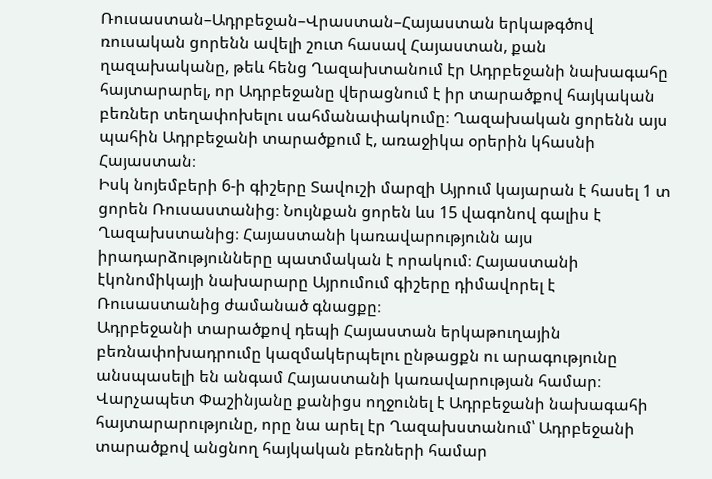Ռուսաստան–Ադրբեջան–Վրաստան–Հայաստան երկաթգծով ռուսական ցորենն ավելի շուտ հասավ Հայաստան, քան ղազախականը, թեև հենց Ղազախտանում էր Ադրբեջանի նախագահը հայտարարել, որ Ադրբեջանը վերացնում է իր տարածքով հայկական բեռներ տեղափոխելու սահմանափակումը։ Ղազախական ցորենն այս պահին Ադրբեջանի տարածքում է, առաջիկա օրերին կհասնի Հայաստան։
Իսկ նոյեմբերի 6-ի գիշերը Տավուշի մարզի Այրում կայարան է հասել 1 տ ցորեն Ռուսաստանից։ Նույնքան ցորեն ևս 15 վագոնով գալիս է Ղազախստանից։ Հայաստանի կառավարությունն այս իրադարձությունները պատմական է որակում։ Հայաստանի էկոնոմիկայի նախարարը Այրումում գիշերը դիմավորել է Ռուսաստանից ժամանած գնացքը։
Ադրբեջանի տարածքով դեպի Հայաստան երկաթուղային բեռնափոխադրումը կազմակերպելու ընթացքն ու արագությունը անսպասելի են անգամ Հայաստանի կառավարության համար։ Վարչապետ Փաշինյանը քանիցս ողջունել է Ադրբեջանի նախագահի հայտարարությունը, որը նա արել էր Ղազախստանում՝ Ադրբեջանի տարածքով անցնող հայկական բեռների համար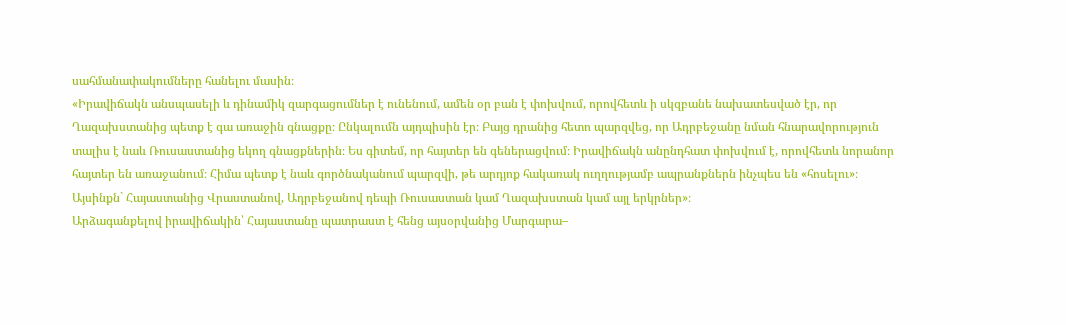սահմանափակումները հանելու մասին։
«Իրավիճակն անսպասելի և դինամիկ զարգացումներ է ունենում, ամեն օր բան է փոխվում, որովհետև ի սկզբանե նախատեսված էր, որ Ղազախստանից պետք է գա առաջին գնացքը։ Ընկալումն այդպիսին էր։ Բայց դրանից հետո պարզվեց, որ Ադրբեջանը նման հնարավորություն տալիս է նաև Ռուսաստանից եկող գնացքներին։ Ես գիտեմ, որ հայտեր են գեներացվում։ Իրավիճակն անընդհատ փոխվում է, որովհետև նորանոր հայտեր են առաջանում։ Հիմա պետք է նաև գործնականում պարզվի, թե արդյոք հակառակ ուղղությամբ ապրանքներն ինչպես են «հոսելու»։ Այսինքն` Հայաստանից Վրաստանով, Ադրբեջանով դեպի Ռուսաստան կամ Ղազախստան կամ այլ երկրներ»։
Արձագանքելով իրավիճակին՝ Հայաստանը պատրաստ է հենց այսօրվանից Մարգարա–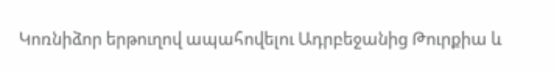Կոռնիձոր երթուղով ապահովելու Ադրբեջանից Թուրքիա և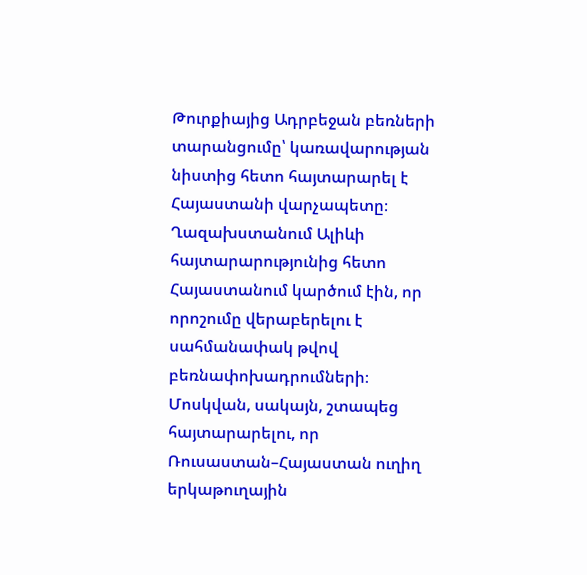Թուրքիայից Ադրբեջան բեռների տարանցումը՝ կառավարության նիստից հետո հայտարարել է Հայաստանի վարչապետը։
Ղազախստանում Ալիևի հայտարարությունից հետո Հայաստանում կարծում էին, որ որոշումը վերաբերելու է սահմանափակ թվով բեռնափոխադրումների։ Մոսկվան, սակայն, շտապեց հայտարարելու, որ Ռուսաստան–Հայաստան ուղիղ երկաթուղային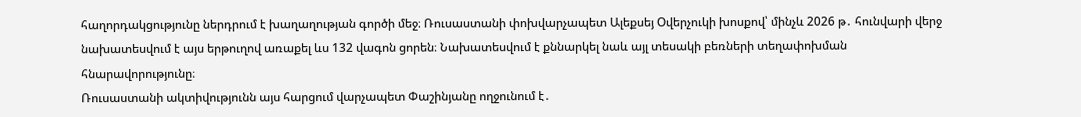հաղորդակցությունը ներդրում է խաղաղության գործի մեջ։ Ռուսաստանի փոխվարչապետ Ալեքսեյ Օվերչուկի խոսքով՝ մինչև 2026 թ․ հունվարի վերջ նախատեսվում է այս երթուղով առաքել ևս 132 վագոն ցորեն։ Նախատեսվում է քննարկել նաև այլ տեսակի բեռների տեղափոխման հնարավորությունը։
Ռուսաստանի ակտիվությունն այս հարցում վարչապետ Փաշինյանը ողջունում է․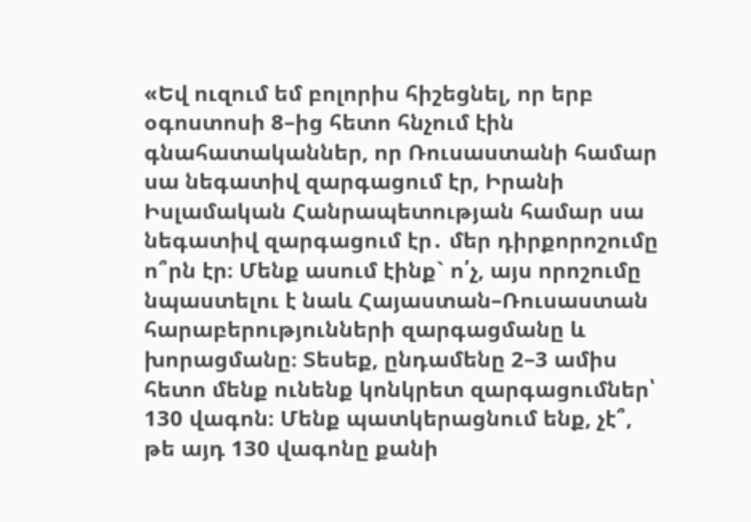«Եվ ուզում եմ բոլորիս հիշեցնել, որ երբ օգոստոսի 8–ից հետո հնչում էին գնահատականներ, որ Ռուսաստանի համար սա նեգատիվ զարգացում էր, Իրանի Իսլամական Հանրապետության համար սա նեգատիվ զարգացում էր․ մեր դիրքորոշումը ո՞րն էր։ Մենք ասում էինք` ո՛չ, այս որոշումը նպաստելու է նաև Հայաստան–Ռուսաստան հարաբերությունների զարգացմանը և խորացմանը։ Տեսեք, ընդամենը 2–3 ամիս հետո մենք ունենք կոնկրետ զարգացումներ՝ 130 վագոն։ Մենք պատկերացնում ենք, չէ՞, թե այդ 130 վագոնը քանի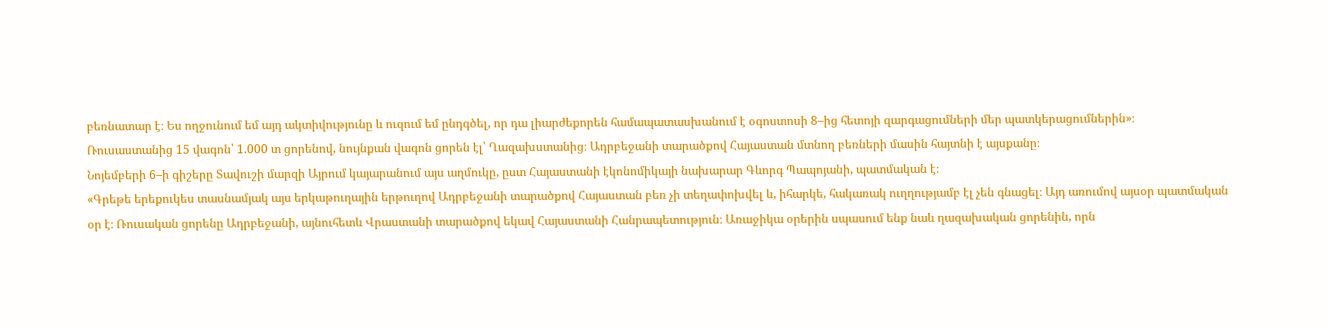բեռնատար է։ Ես ողջունում եմ այդ ակտիվությունը և ուզում եմ ընդգծել, որ դա լիարժեքորեն համապատասխանում է օգոստոսի 8–ից հետոյի զարգացումների մեր պատկերացումներին»։
Ռուսաստանից 15 վագոն՝ 1.000 տ ցորենով, նույնքան վագոն ցորեն էլ՝ Ղազախստանից։ Ադրբեջանի տարածքով Հայաստան մտնող բեռների մասին հայտնի է այսքանը։
Նոյեմբերի 6–ի գիշերը Տավուշի մարզի Այրում կայարանում այս աղմուկը, ըստ Հայաստանի էկոնոմիկայի նախարար Գևորգ Պապոյանի, պատմական է։
«Գրեթե երեքուկես տասնամյակ այս երկաթուղային երթուղով Ադրբեջանի տարածքով Հայաստան բեռ չի տեղափոխվել և, իհարկե, հակառակ ուղղությամբ էլ չեն գնացել։ Այդ առումով այսօր պատմական օր է։ Ռուսական ցորենը Ադրբեջանի, այնուհետև Վրաստանի տարածքով եկավ Հայաստանի Հանրապետություն։ Առաջիկա օրերին սպասում ենք նաև ղազախական ցորենին, որն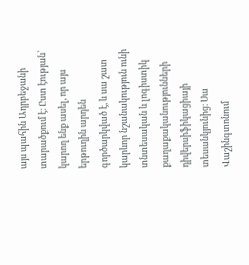այս պահին Ադրբեջանի տարածքում է։ Ըստ էության՝ կարող ենք ասել, որ այս երթուղին արդեն գործարկված է, և սա շատ կարևոր նշանակություն ունի տնտեսական և լոգիստիկ քաղաքականությունների դիվերսիֆիկացիայի տեսանկյունից։ Սա Վաշինգտոնում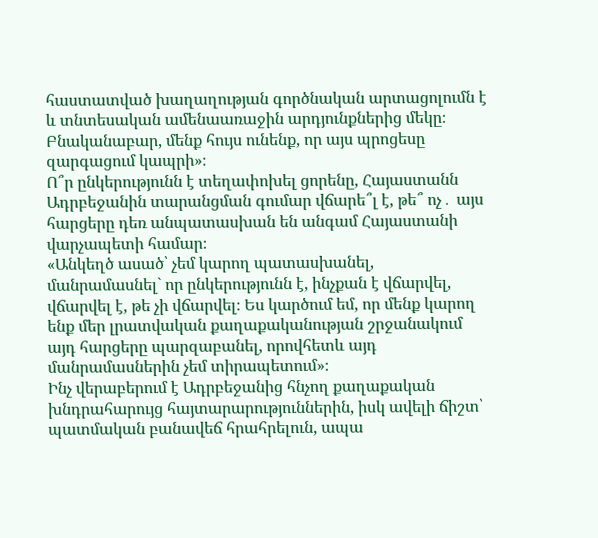հաստատված խաղաղության գործնական արտացոլումն է և տնտեսական ամենաառաջին արդյունքներից մեկը։ Բնականաբար, մենք հույս ունենք, որ այս պրոցեսը զարգացում կապրի»։
Ո՞ր ընկերությունն է տեղափոխել ցորենը, Հայաստանն Ադրբեջանին տարանցման գումար վճարե՞լ է, թե՞ ոչ․ այս հարցերը դեռ անպատասխան են անգամ Հայաստանի վարչապետի համար։
«Անկեղծ ասած՝ չեմ կարող պատասխանել, մանրամասնել` որ ընկերությունն է, ինչքան է վճարվել, վճարվել է, թե չի վճարվել։ Ես կարծում եմ, որ մենք կարող ենք մեր լրատվական քաղաքականության շրջանակում այդ հարցերը պարզաբանել, որովհետև այդ մանրամասներին չեմ տիրապետում»։
Ինչ վերաբերում է Ադրբեջանից հնչող քաղաքական խնդրահարույց հայտարարություններին, իսկ ավելի ճիշտ՝ պատմական բանավեճ հրահրելուն, ապա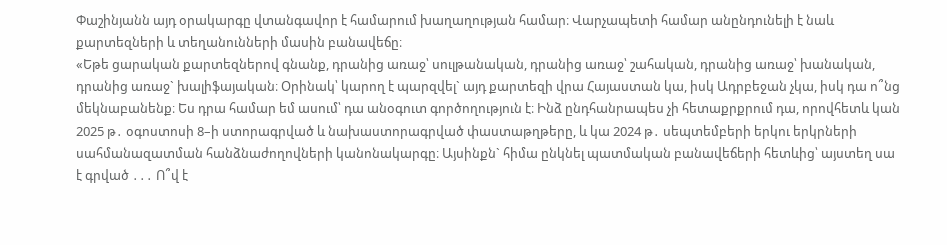Փաշինյանն այդ օրակարգը վտանգավոր է համարում խաղաղության համար։ Վարչապետի համար անընդունելի է նաև քարտեզների և տեղանունների մասին բանավեճը։
«Եթե ցարական քարտեզներով գնանք, դրանից առաջ՝ սուլթանական, դրանից առաջ՝ շահական, դրանից առաջ՝ խանական, դրանից առաջ` խալիֆայական։ Օրինակ՝ կարող է պարզվել` այդ քարտեզի վրա Հայաստան կա, իսկ Ադրբեջան չկա, իսկ դա ո՞նց մեկնաբանենք։ Ես դրա համար եմ ասում՝ դա անօգուտ գործողություն է։ Ինձ ընդհանրապես չի հետաքրքրում դա, որովհետև կան 2025 թ․ օգոստոսի 8–ի ստորագրված և նախաստորագրված փաստաթղթերը, և կա 2024 թ․ սեպտեմբերի երկու երկրների սահմանազատման հանձնաժողովների կանոնակարգը։ Այսինքն` հիմա ընկնել պատմական բանավեճերի հետևից՝ այստեղ սա է գրված ․․․ Ո՞վ է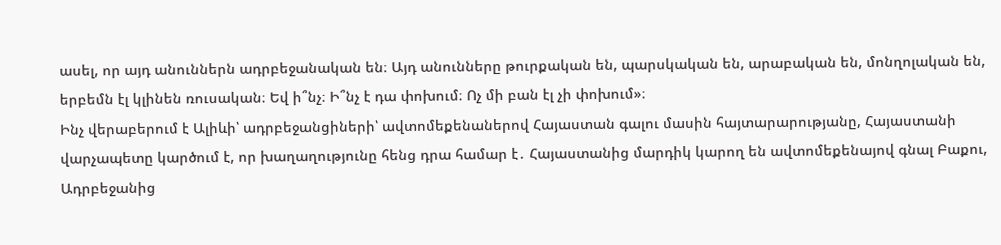ասել, որ այդ անուններն ադրբեջանական են։ Այդ անունները թուրքական են, պարսկական են, արաբական են, մոնղոլական են, երբեմն էլ կլինեն ռուսական։ Եվ ի՞նչ։ Ի՞նչ է դա փոխում։ Ոչ մի բան էլ չի փոխում»։
Ինչ վերաբերում է Ալիևի՝ ադրբեջանցիների՝ ավտոմեքենաներով Հայաստան գալու մասին հայտարարությանը, Հայաստանի վարչապետը կարծում է, որ խաղաղությունը հենց դրա համար է․ Հայաստանից մարդիկ կարող են ավտոմեքենայով գնալ Բաքու, Ադրբեջանից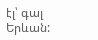էլ՝ գալ Երևան: